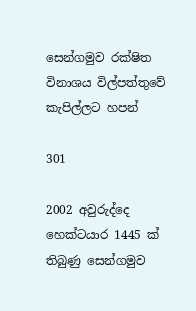සෙන්ගමුව රක්ෂිත විනාශය විල්පත්තුවේ කැපිල්ලට හපන්

301

2002 අවුරුද්දෙ හෙක්ටයාර 1445 ක් තිබුණු සෙන්ගමුව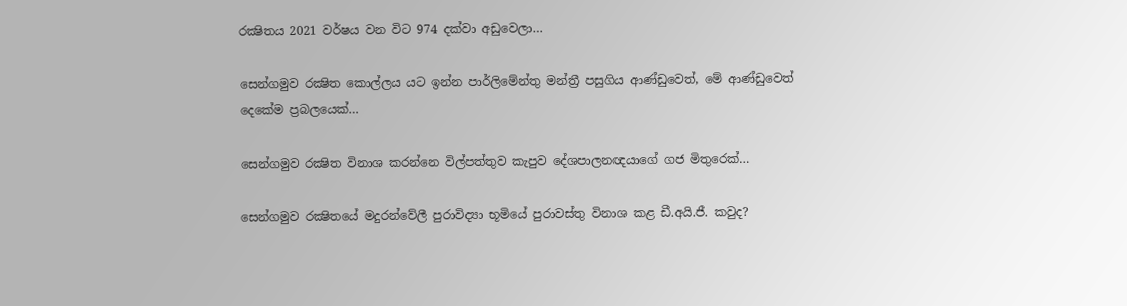රක්‍ෂිතය 2021 වර්ෂය වන විට 974 දක්වා අඩුවෙලා…

සෙන්ගමුව රක්‍ෂිත කොල්ලය යට ඉන්න පාර්ලිමේන්තු මන්ත්‍රී පසුගිය ආණ්ඩුවෙත්, මේ ආණ්ඩුවෙත් දෙකේම ප්‍රබලයෙක්…

සෙන්ගමුව රක්‍ෂිත විනාශ කරන්නෙ විල්පත්තුව කැපුව දේශපාලනඥයාගේ ගජ මිතුරෙක්…

සෙන්ගමුව රක්‍ෂිතයේ මදුරන්වේලී පුරාවිද්‍යා භූමියේ පුරාවස්තු විනාශ කළ ඩී.අයි.ජී. කවුද?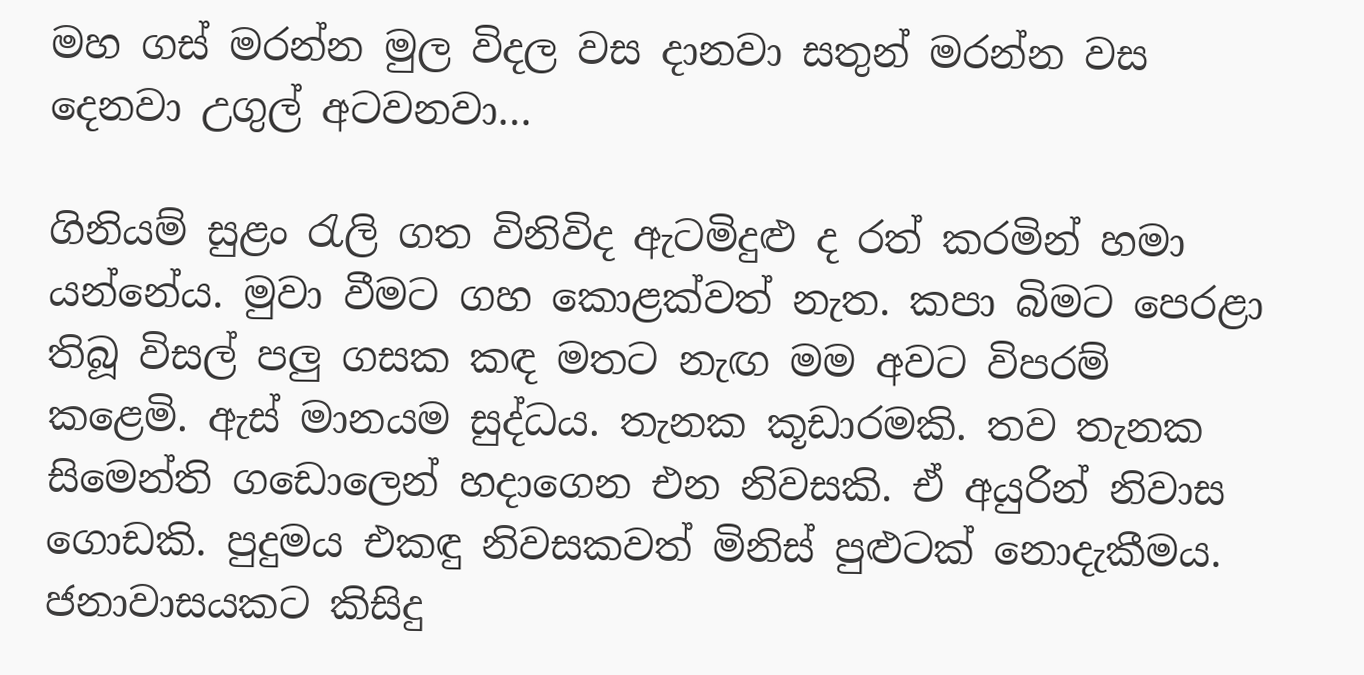මහ ගස් මරන්න මුල විදල වස දානවා සතුන් මරන්න වස දෙනවා උගුල් අටවනවා…

ගිනියම් සුළං රැලි ගත විනිවිද ඇටමිදුළු ද රත් කරමින් හමා යන්නේය. මුවා වීමට ගහ කොළක්වත් නැත. කපා බිමට පෙරළා තිබූ විසල් පලු ගසක කඳ මතට නැඟ මම අවට විපරම් කළෙමි. ඇස් මානයම සුද්ධය. තැනක කූඩාරමකි. තව තැනක සිමෙන්ති ගඩොලෙන් හදාගෙන එන නිවසකි. ඒ අයුරින් නිවාස ගොඩකි. පුදුමය එකඳු නිවසකවත් මිනිස් පුළුටක් නොදැකීමය. ජනාවාසයකට කිසිදු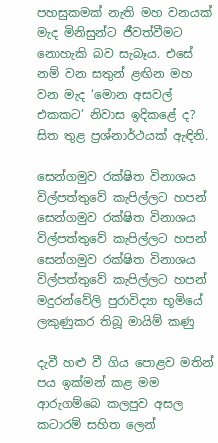පහසුකමක් නැති මහ වනයක් මැද මිනිසුන්ට ජීවත්වීමට නොහැකි බව සැබෑය. එසේ නම් වන සතුන් ළඟින මහ වන මැද ‘මොන අසවල් එකකට’ නිවාස ඉදිකළේ ද? සිත තුළ ප්‍රශ්නාර්ථයක් ඇඳිනි.

සෙන්ගමුව රක්ෂිත විනාශය විල්පත්තුවේ කැපිල්ලට හපන්
සෙන්ගමුව රක්ෂිත විනාශය විල්පත්තුවේ කැපිල්ලට හපන්
සෙන්ගමුව රක්ෂිත විනාශය විල්පත්තුවේ කැපිල්ලට හපන්
මදුරන්වේලි පුරාවිද්‍යා භූමියේ ලකුණුකර තිබූ මායිම් කණු

දැවී හළු වී ගිය පොළව මතින් පය ඉක්මන් කළ මම ආරුගම්බෙ කලපුව අසල කටාරම් සහිත ලෙන්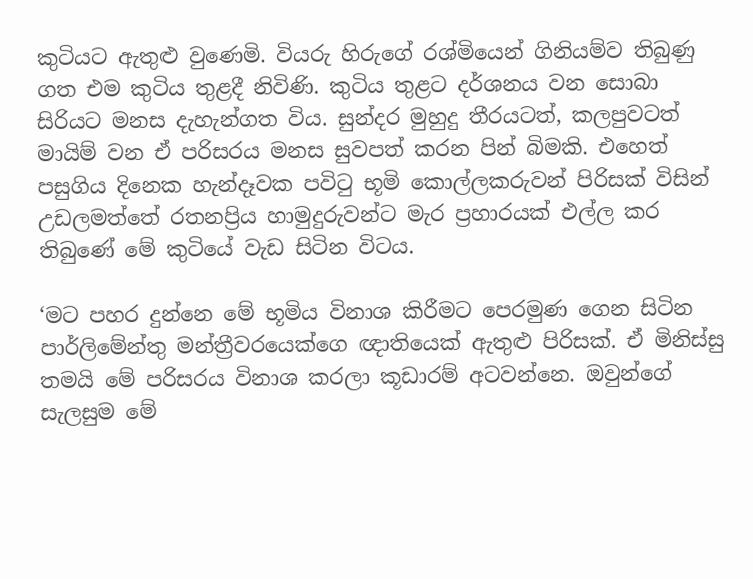කුටියට ඇතුළු වුණෙමි. වියරු හිරුගේ රශ්මියෙන් ගිනියම්ව තිබුණු ගත එම කුටිය තුළදී නිවිණි. කුටිය තුළට දර්ශනය වන සොබා සිරියට මනස දැහැන්ගත විය. සුන්දර මුහුදු තීරයටත්, කලපුවටත් මායිම් වන ඒ පරිසරය මනස සුවපත් කරන පින් බිමකි. එහෙත් පසුගිය දිනෙක හැන්දෑවක පවිටු භූමි කොල්ලකරුවන් පිරිසක් විසින් උඩලමත්තේ රතනප්‍රිය හාමුදුරුවන්ට මැර ප්‍රහාරයක් එල්ල කර තිබුණේ මේ කුටියේ වැඩ සිටින විටය.

‘මට පහර දුන්නෙ මේ භූමිය විනාශ කිරීමට පෙරමුණ ගෙන සිටින පාර්ලිමේන්තු මන්ත්‍රීවරයෙක්ගෙ ඥාතියෙක් ඇතුළු පිරිසක්. ඒ මිනිස්සු තමයි මේ පරිසරය විනාශ කරලා කූඩාරම් අටවන්නෙ. ඔවුන්ගේ සැලසුම මේ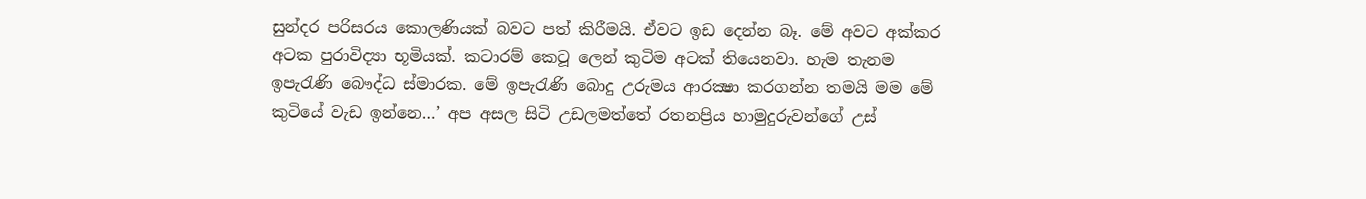සුන්දර පරිසරය කොලණියක් බවට පත් කිරීමයි. ඒවට ඉඩ දෙන්න බෑ. මේ අවට අක්කර අටක පුරාවිද්‍යා භූමියක්. කටාරම් කෙටූ ලෙන් කුටිම අටක් තියෙනවා. හැම තැනම ඉපැරැණි බෞද්ධ ස්මාරක. මේ ඉපැරැණි බොදු උරුමය ආරක්‍ෂා කරගන්න තමයි මම මේ කුටියේ වැඩ ඉන්නෙ…’ අප අසල සිටි උඩලමත්තේ රතනප්‍රිය හාමුදුරුවන්ගේ උස්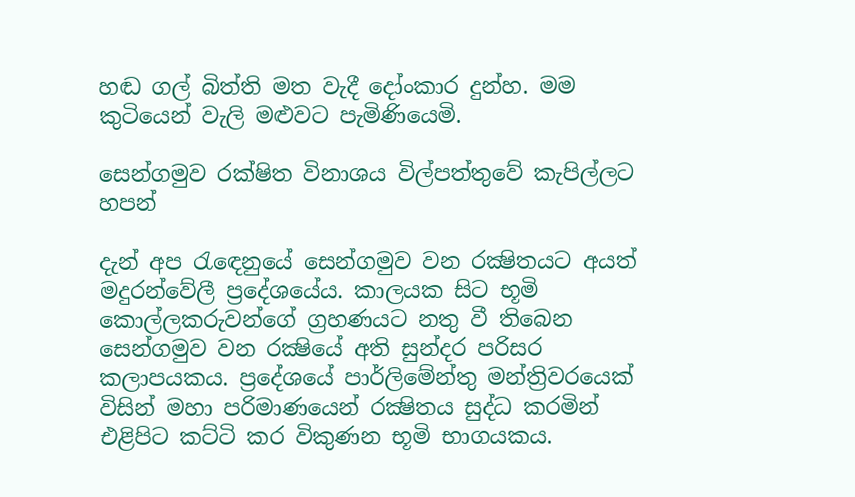හඬ ගල් බිත්ති මත වැදී දෝංකාර දුන්හ. මම කුටියෙන් වැලි මළුවට පැමිණියෙමි.

සෙන්ගමුව රක්ෂිත විනාශය විල්පත්තුවේ කැපිල්ලට හපන්

දැන් අප රැඳෙනුයේ සෙන්ගමුව වන රක්‍ෂිතයට අයත් මදුරන්වේලී ප්‍රදේශයේය. කාලයක සිට භූමි කොල්ලකරුවන්ගේ ග්‍රහණයට නතු වී තිබෙන සෙන්ගමුව වන රක්‍ෂියේ අති සුන්දර පරිසර කලාපයකය. ප්‍රදේශයේ පාර්ලිමේන්තු මන්ත්‍රිවරයෙක් විසින් මහා පරිමාණයෙන් රක්‍ෂිතය සුද්ධ කරමින් එළිපිට කට්ටි කර විකුණන භූමි භාගයකය.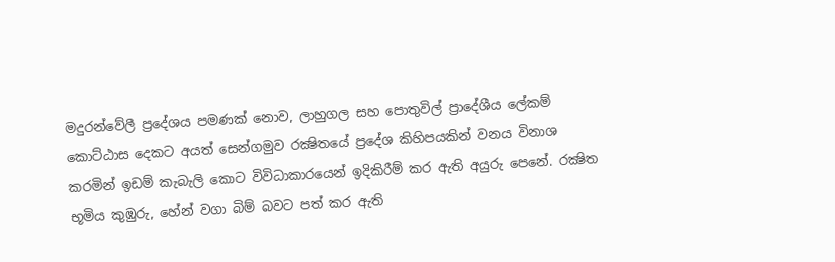මදුරන්වේලී ප්‍රදේශය පමණක් නොව, ලාහුගල සහ පොතුවිල් ප්‍රාදේශීය ලේකම් කොට්ඨාස දෙකට අයත් සෙන්ගමුව රක්‍ෂිතයේ ප්‍රදේශ කිහිපයකින් වනය විනාශ කරමින් ඉඩම් කැබැලි කොට විවිධාකාරයෙන් ඉදිකිරීම් කර ඇති අයුරු පෙනේ. රක්‍ෂිත භූමිය කුඹුරු, හේන් වගා බිම් බවට පත් කර ඇති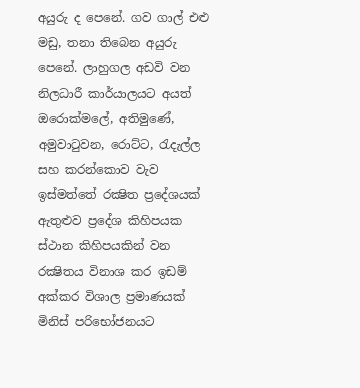අයුරු ද පෙනේ. ගව ගාල් එළු මඩු, තනා තිබෙන අයුරු පෙනේ. ලාහුගල අඩවි වන නිලධාරී කාර්යාලයට අයත් ඔරොක්මලේ, අතිමුණේ, අමුවාටුවන, රොට්ට, රැදැල්ල සහ කරන්කොව වැව ඉස්මත්තේ රක්‍ෂිත ප්‍රදේශයක් ඇතුළුව ප්‍රදේශ කිහිපයක ස්ථාන කිහිපයකින් වන රක්‍ෂිතය විනාශ කර ඉඩම් අක්කර විශාල ප්‍රමාණයක් මිනිස් පරිභෝජනයට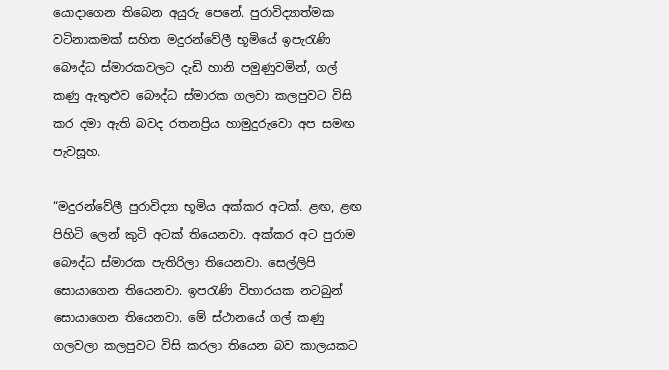යොදාගෙන තිබෙන අයුරු පෙනේ. පුරාවිද්‍යාත්මක වටිනාකමක් සහිත මදුරන්වේලී භූමියේ ඉපැරැණි බෞද්ධ ස්මාරකවලට දැඩි හානි පමුණුවමින්, ගල් කණු ඇතුළුව බෞද්ධ ස්මාරක ගලවා කලපුවට විසි කර දමා ඇති බවද රතනප්‍රිය හාමුදුරුවො අප සමඟ පැවසූහ.

“මදුරන්වේලී පුරාවිද්‍යා භූමිය අක්කර අටක්. ළඟ, ළඟ පිහිටි ලෙන් කුටි අටක් තියෙනවා. අක්කර අට පුරාම බෞද්ධ ස්මාරක පැතිරිලා තියෙනවා. සෙල්ලිපි සොයාගෙන තියෙනවා. ඉපරැණි විහාරයක නටබුන් සොයාගෙන තියෙනවා. මේ ස්ථානයේ ගල් කණු ගලවලා කලපුවට විසි කරලා තියෙන බව කාලයකට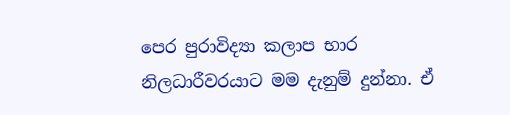පෙර පුරාවිද්‍යා කලාප භාර නිලධාරීවරයාට මම දැනුම් දුන්නා. ඒ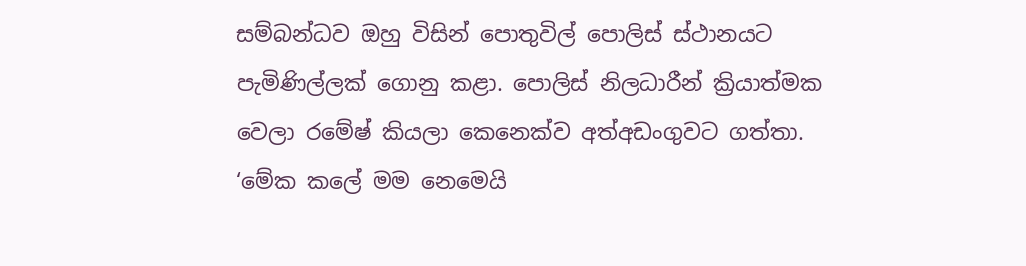සම්බන්ධව ඔහු විසින් පොතුවිල් පොලිස් ස්ථානයට පැමිණිල්ලක් ගොනු කළා. පොලිස් නිලධාරීන් ක්‍රියාත්මක වෙලා රමේෂ් කියලා කෙනෙක්ව අත්අඩංගුවට ගත්තා. ‘මේක කලේ මම නෙමෙයි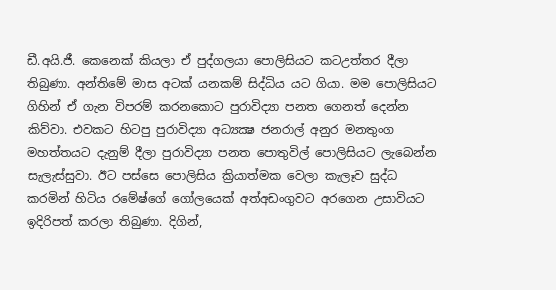ඩී.අයි.ජී. කෙනෙක් කියලා ඒ පුද්ගලයා පොලිසියට කටඋත්තර දීලා තිබුණා. අන්තිමේ මාස අටක් යනකම් සිද්ධිය යට ගියා. මම පොලිසියට ගිහින් ඒ ගැන විපරම් කරනකොට පුරාවිද්‍යා පනත ගෙනත් දෙන්න කිව්වා. එවකට හිටපු පුරාවිද්‍යා අධ්‍යක්‍ෂ ජනරාල් අනුර මනතුංග මහත්තයට දැනුම් දීලා පුරාවිද්‍යා පනත පොතුවිල් පොලිසියට ලැබෙන්න සැලැස්සුවා. ඊට පස්සෙ පොලිසිය ක්‍රියාත්මක වෙලා කැලෑව සුද්ධ කරමින් හිටිය රමේෂ්ගේ ගෝලයෙක් අත්අඩංගුවට අරගෙන උසාවියට ඉදිරිපත් කරලා තිබුණා. දිගින්,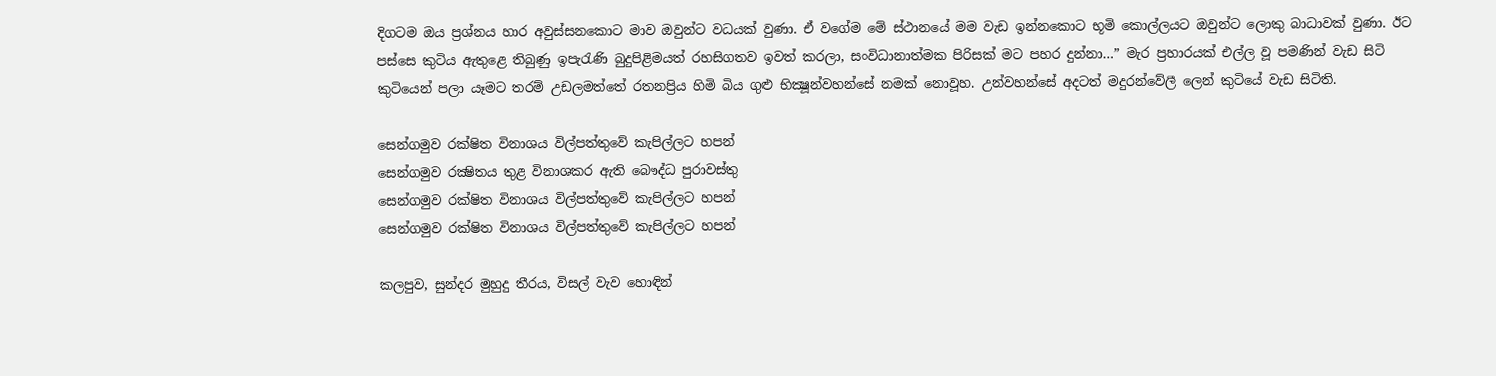දිගටම ඔය ප්‍රශ්නය හාර අවුස්සනකොට මාව ඔවුන්ට වධයක් වුණා. ඒ වගේම මේ ස්ථානයේ මම වැඩ ඉන්නකොට භූමි කොල්ලයට ඔවුන්ට ලොකු බාධාවක් වුණා. ඊට පස්සෙ කුටිය ඇතුළෙ තිබුණු ඉපැරැණි බුදුපිළිමයත් රහසිගතව ඉවත් කරලා, සංවිධානාත්මක පිරිසක් මට පහර දුන්නා…” මැර ප්‍රහාරයක් එල්ල වූ පමණින් වැඩ සිටි කුටියෙන් පලා යෑමට තරම් උඩලමත්තේ රතනප්‍රිය හිමි බිය ගුළු භික්‍ෂූන්වහන්සේ නමක් නොවූහ. උන්වහන්සේ අදටත් මදුරන්වේලී ලෙන් කුටියේ වැඩ සිටිති.

සෙන්ගමුව රක්ෂිත විනාශය විල්පත්තුවේ කැපිල්ලට හපන්
සෙන්ගමුව රක්‍ෂිතය තුළ විනාශකර ඇති බෞද්ධ පුරාවස්තු
සෙන්ගමුව රක්ෂිත විනාශය විල්පත්තුවේ කැපිල්ලට හපන්
සෙන්ගමුව රක්ෂිත විනාශය විල්පත්තුවේ කැපිල්ලට හපන්

කලපුව, සුන්දර මුහුදු තීරය, විසල් වැව හොඳින්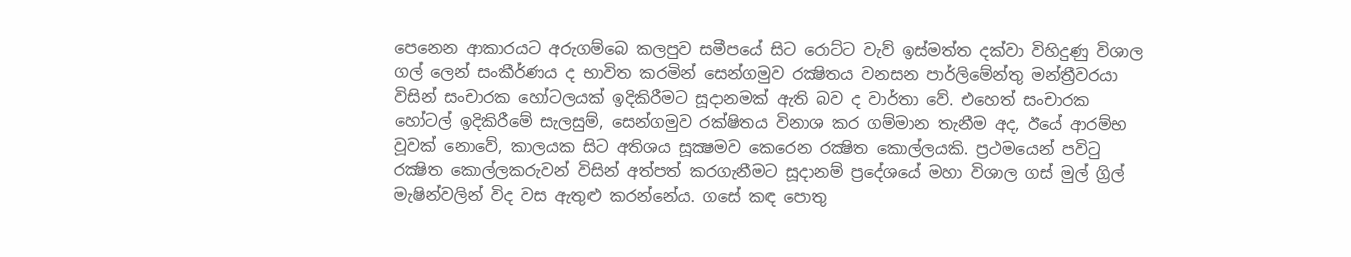පෙනෙන ආකාරයට අරුගම්බෙ කලපුව සමීපයේ සිට රොට්ට වැව් ඉස්මත්ත දක්වා විහිදුණු විශාල ගල් ලෙන් සංකීර්ණය ද භාවිත කරමින් සෙන්ගමුව රක්‍ෂිතය වනසන පාර්ලිමේන්තු මන්ත්‍රීවරයා විසින් සංචාරක හෝටලයක් ඉදිකිරීමට සූදානමක් ඇති බව ද වාර්තා වේ. එහෙත් සංචාරක හෝටල් ඉදිකිරීමේ සැලසුම්, සෙන්ගමුව රක්ෂිතය විනාශ කර ගම්මාන තැනීම අද, ඊයේ ආරම්භ වූවක් නොවේ, කාලයක සිට අතිශය සූක්‍ෂමව කෙරෙන රක්‍ෂිත කොල්ලයකි. ප්‍රථමයෙන් පවිටු රක්‍ෂිත කොල්ලකරුවන් විසින් අත්පත් කරගැනීමට සූදානම් ප්‍රදේශයේ මහා විශාල ගස් මුල් ග්‍රිල් මැෂින්වලින් විද වස ඇතුළු කරන්නේය. ගසේ කඳ පොතු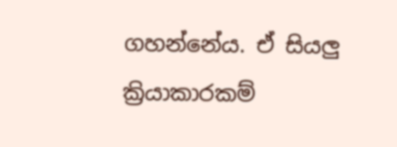ගහන්නේය. ඒ සියලු ක්‍රියාකාරකම්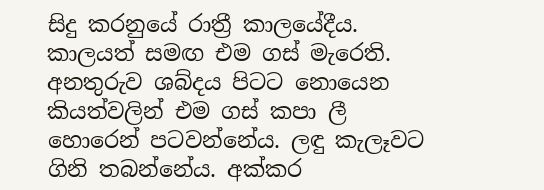සිදු කරනුයේ රාත්‍රී කාලයේදීය. කාලයත් සමඟ එම ගස් මැරෙති. අනතුරුව ශබ්දය පිටට නොයෙන කියත්වලින් එම ගස් කපා ලී හොරෙන් පටවන්නේය. ලඳු කැලෑවට ගිනි තබන්නේය. අක්කර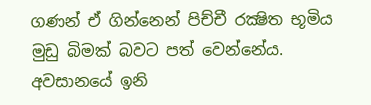ගණන් ඒ ගින්නෙන් පිච්චී රක්‍ෂිත භූමිය මුඩු බිමක් බවට පත් වෙන්නේය. අවසානයේ ඉනි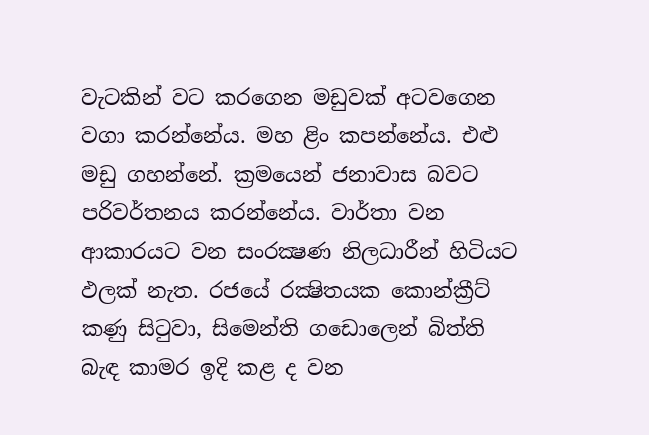වැටකින් වට කරගෙන මඩුවක් අටවගෙන වගා කරන්නේය. මහ ළිං කපන්නේය. එළු මඩු ගහන්නේ. ක්‍රමයෙන් ජනාවාස බවට පරිවර්තනය කරන්නේය. වාර්තා වන ආකාරයට වන සංරක්‍ෂණ නිලධාරීන් හිටියට ඵලක් නැත. රජයේ රක්‍ෂිතයක කොන්ක්‍රීට් කණු සිටුවා, සිමෙන්ති ගඩොලෙන් බිත්ති බැඳ කාමර ඉදි කළ ද වන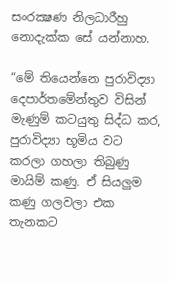සංරක්‍ෂණ නිලධාරීහු නොදැක්ක සේ යන්නාහ.

“මේ තියෙන්නෙ පුරාවිද්‍යා දෙපාර්තමේන්තුව විසින් මැණුම් කටයුතු සිද්ධ කර, පුරාවිද්‍යා භූමිය වට කරලා ගහලා තිබුණු මායිම් කණු. ඒ සියලුම කණු ගලවලා එක තැනකට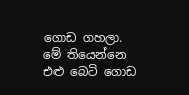ගොඩ ගහලා. මේ තියෙන්නෙ එළු බෙටි ගොඩ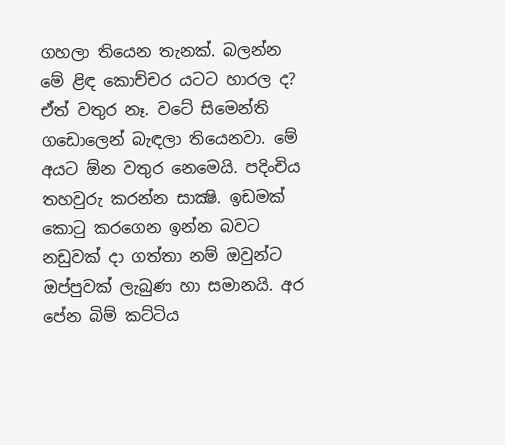ගහලා තියෙන තැනක්. බලන්න මේ ළිඳ කොච්චර යටට හාරල ද? ඒත් වතුර නෑ. වටේ සිමෙන්ති ගඩොලෙන් බැඳලා තියෙනවා. මේ අයට ඕන වතුර නෙමෙයි. පදිංචිය තහවුරු කරන්න සාක්‍ෂි. ඉඩමක් කොටු කරගෙන ඉන්න බවට නඩුවක් දා ගත්තා නම් ඔවුන්ට ඔප්පුවක් ලැබුණ හා සමානයි. අර පේන බිම් කට්ටිය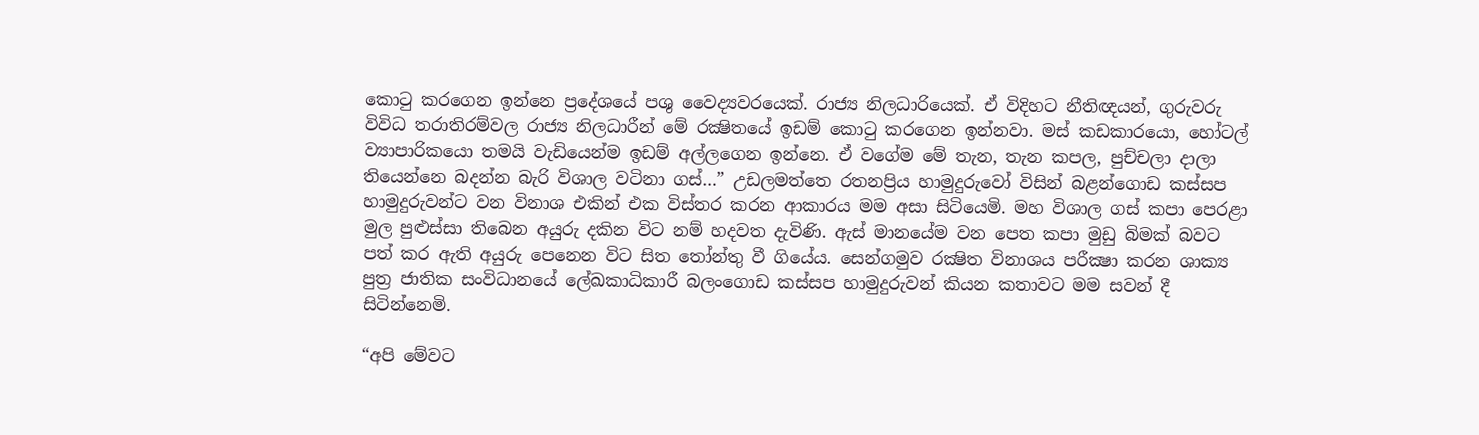කොටු කරගෙන ඉන්නෙ ප්‍රදේශයේ පශු වෛද්‍යවරයෙක්. රාජ්‍ය නිලධාරියෙක්. ඒ විදිහට නීතිඥයන්, ගුරුවරු විවිධ තරාතිරම්වල රාජ්‍ය නිලධාරීන් මේ රක්‍ෂිතයේ ඉඩම් කොටු කරගෙන ඉන්නවා. මස් කඩකාරයො, හෝටල් ව්‍යාපාරිකයො තමයි වැඩියෙන්ම ඉඩම් අල්ලගෙන ඉන්නෙ. ඒ වගේම මේ තැන, තැන කපල, පුච්චලා දාලා තියෙන්නෙ බදන්න බැරි විශාල වටිනා ගස්…” උඩලමත්තෙ රතනප්‍රිය හාමුදුරුවෝ විසින් බළන්ගොඩ කස්සප හාමුදුරුවන්ට වන විනාශ එකින් එක විස්තර කරන ආකාරය මම අසා සිටියෙමි. මහ විශාල ගස් කපා පෙරළා මුල පුළුස්සා තිබෙන අයුරු දකින විට නම් හදවත දැවිණි. ඇස් මානයේම වන පෙත කපා මුඩු බිමක් බවට පත් කර ඇති අයුරු පෙනෙන විට සිත තෝන්තු වී ගියේය. සෙන්ගමුව රක්‍ෂිත විනාශය පරීක්‍ෂා කරන ශාක්‍ය පුත්‍ර ජාතික සංවිධානයේ ලේඛකාධිකාරී බලංගොඩ කස්සප හාමුදුරුවන් කියන කතාවට මම සවන් දී සිටින්නෙමි.

“අපි මේවට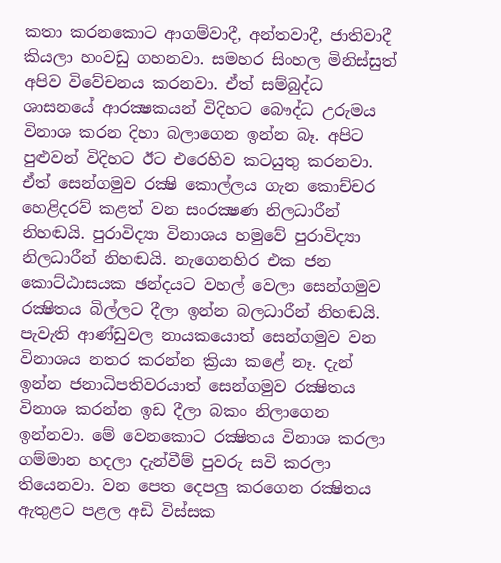කතා කරනකොට ආගම්වාදී, අන්තවාදී, ජාතිවාදී කියලා හංවඩු ගහනවා. සමහර සිංහල මිනිස්සුත් අපිව විවේචනය කරනවා. ඒත් සම්බුද්ධ ශාසනයේ ආරක්‍ෂකයන් විදිහට බෞද්ධ උරුමය විනාශ කරන දිහා බලාගෙන ඉන්න බෑ. අපිට පුළුවන් විදිහට ඊට එරෙහිව කටයුතු කරනවා. ඒත් සෙන්ගමුව රක්‍ෂි කොල්ලය ගැන කොච්චර හෙළිදරව් කළත් වන සංරක්‍ෂණ නිලධාරීන් නිහඬයි. පුරාවිද්‍යා විනාශය හමුවේ පුරාවිද්‍යා නිලධාරීන් නිහඬයි. නැගෙනහිර එක ජන කොට්ඨාසයක ඡන්දයට වහල් වෙලා සෙන්ගමුව රක්‍ෂිතය බිල්ලට දීලා ඉන්න බලධාරීන් නිහඬයි. පැවැති ආණ්ඩුවල නායකයොත් සෙන්ගමුව වන විනාශය නතර කරන්න ක්‍රියා කළේ නෑ. දැන් ඉන්න ජනාධිපතිවරයාත් සෙන්ගමුව රක්‍ෂිතය විනාශ කරන්න ඉඩ දීලා බකං නිලාගෙන ඉන්නවා. මේ වෙනකොට රක්‍ෂිතය විනාශ කරලා ගම්මාන හදලා දැන්වීම් පුවරු සවි කරලා තියෙනවා. වන පෙත දෙපලු කරගෙන රක්‍ෂිතය ඇතුළට පළල අඩි විස්සක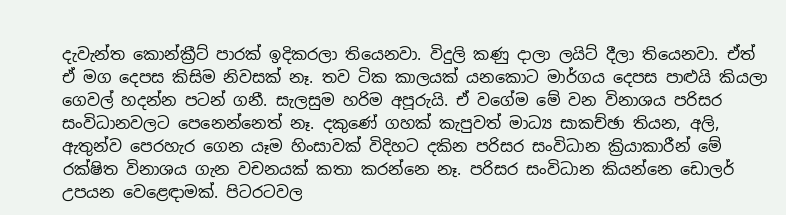දැවැන්ත කොන්ක්‍රීට් පාරක් ඉදිකරලා තියෙනවා. විදුලි කණු දාලා ලයිට් දීලා තියෙනවා. ඒත් ඒ මග දෙපස කිසිම නිවසක් නෑ. තව ටික කාලයක් යනකොට මාර්ගය දෙපස පාළුයි කියලා ගෙවල් හදන්න පටන් ගනී. සැලසුම හරිම අපූරුයි. ඒ වගේම මේ වන විනාශය පරිසර සංවිධානවලට පෙනෙන්නෙත් නෑ. දකුණේ ගහක් කැපුවත් මාධ්‍ය සාකච්ඡා තියන, අලි, ඇතුන්ව පෙරහැර ගෙන යෑම හිංසාවක් විදිහට දකින පරිසර සංවිධාන ක්‍රියාකාරීන් මේ රක්ෂිත විනාශය ගැන වචනයක් කතා කරන්නෙ නෑ. පරිසර සංවිධාන කියන්නෙ ඩොලර් උපයන වෙළෙඳාමක්. පිටරටවල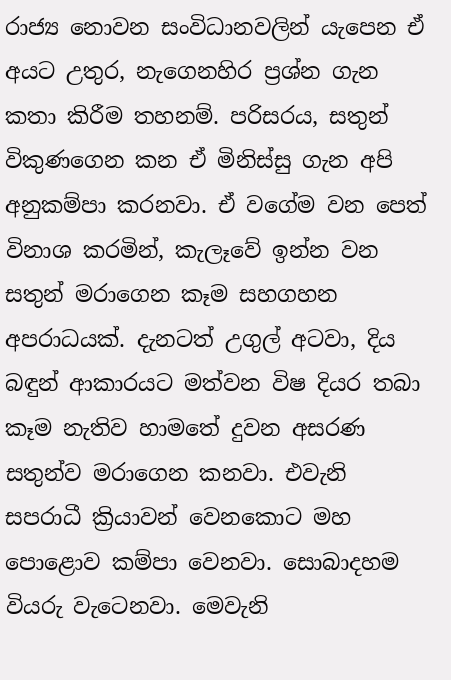රාජ්‍ය නොවන සංවිධානවලින් යැපෙන ඒ අයට උතුර, නැගෙනහිර ප්‍රශ්න ගැන කතා කිරීම තහනම්. පරිසරය, සතුන් විකුණගෙන කන ඒ මිනිස්සු ගැන අපි අනුකම්පා කරනවා. ඒ වගේම වන පෙත් විනාශ කරමින්, කැලෑවේ ඉන්න වන සතුන් මරාගෙන කෑම සහගහන අපරාධයක්. දැනටත් උගුල් අටවා, දිය බඳුන් ආකාරයට මත්වන විෂ දියර තබා කෑම නැතිව හාමතේ දුවන අසරණ සතුන්ව මරාගෙන කනවා. එවැනි සපරාධී ක්‍රියාවන් වෙනකොට මහ පොළොව කම්පා වෙනවා. සොබාදහම වියරු වැටෙනවා. මෙවැනි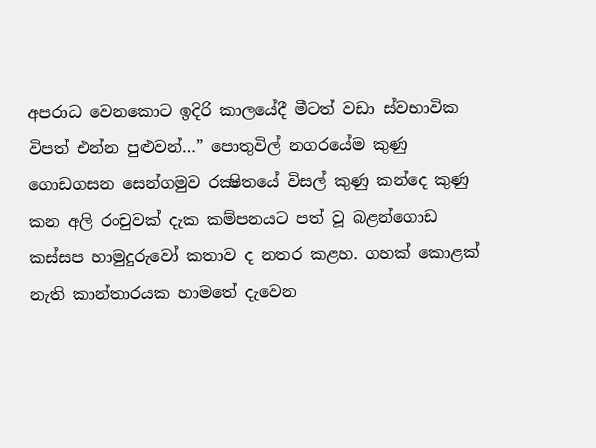අපරාධ වෙනකොට ඉදිරි කාලයේදී මීටත් වඩා ස්වභාවික විපත් එන්න පුළුවන්…” පොතුවිල් නගරයේම කුණු ගොඩගසන සෙන්ගමුව රක්‍ෂිතයේ විසල් කුණු කන්දෙ කුණු කන අලි රංචුවක් දැක කම්පනයට පත් වූ බළන්ගොඩ කස්සප හාමුදුරුවෝ කතාව ද නතර කළහ. ගහක් කොළක් නැති කාන්තාරයක හාමතේ දැවෙන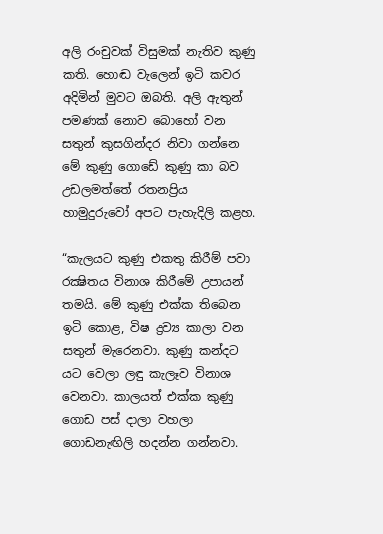අලි රංචුවක් විසුමක් නැතිව කුණු කති. හොඬ වැලෙන් ඉටි කවර අදිමින් මුවට ඔබති. අලි ඇතුන් පමණක් නොව බොහෝ වන සතුන් කුසගින්දර නිවා ගන්නෙ මේ කුණු ගොඩේ කුණු කා බව උඩලමත්තේ රතනප්‍රිය හාමුදුරුවෝ අපට පැහැදිලි කළහ.

“කැලයට කුණු එකතු කිරීම් පවා රක්‍ෂිතය විනාශ කිරීමේ උපායන් තමයි. මේ කුණු එක්ක තිබෙන ඉටි කොළ, විෂ ද්‍රව්‍ය කාලා වන සතුන් මැරෙනවා. කුණු කන්දට යට වෙලා ලඳු කැලෑව විනාශ වෙනවා. කාලයත් එක්ක කුණු ගොඩ පස් දාලා වහලා ගොඩනැඟිලි හදන්න ගන්නවා.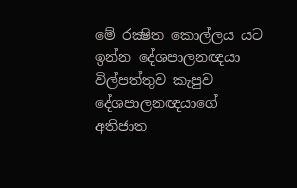මේ රක්‍ෂිත කොල්ලය යට ඉන්න දේශපාලනඥයා විල්පත්තුව කැපුව දේශපාලනඥයාගේ අතිජාත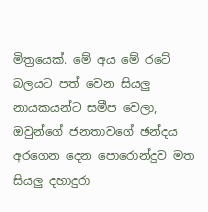මිත්‍රයෙක්. මේ අය මේ රටේ බලයට පත් වෙන සියලු නායකයන්ට සමීප වෙලා, ඔවුන්ගේ ජනතාවගේ ඡන්දය අරගෙන දෙන පොරොන්දුව මත සියලු දහාදුරා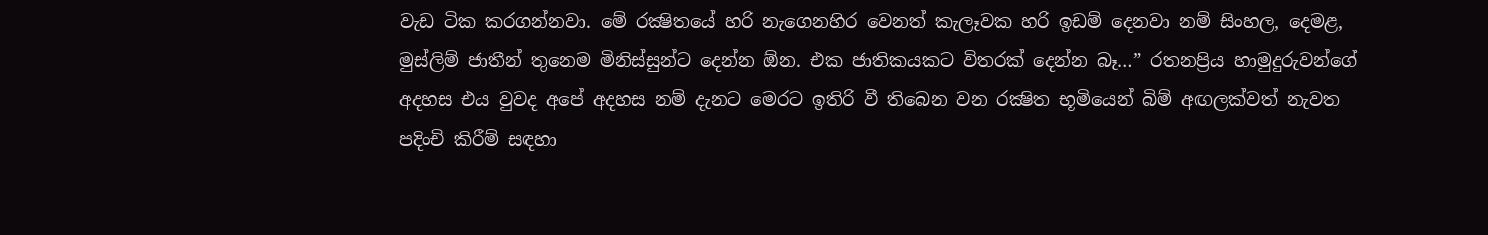වැඩ ටික කරගන්නවා. මේ රක්‍ෂිතයේ හරි නැගෙනහිර වෙනත් කැලෑවක හරි ඉඩම් දෙනවා නම් සිංහල, දෙමළ, මුස්ලිම් ජාතීන් තුනෙම මිනිස්සුන්ට දෙන්න ඕන. එක ජාතිකයකට විතරක් දෙන්න බෑ…” රතනප්‍රිය හාමුදුරුවන්ගේ අදහස එය වුවද අපේ අදහස නම් දැනට මෙරට ඉතිරි වී තිබෙන වන රක්‍ෂිත භූමියෙන් බිම් අඟලක්වත් නැවත පදිංචි කිරීම් සඳහා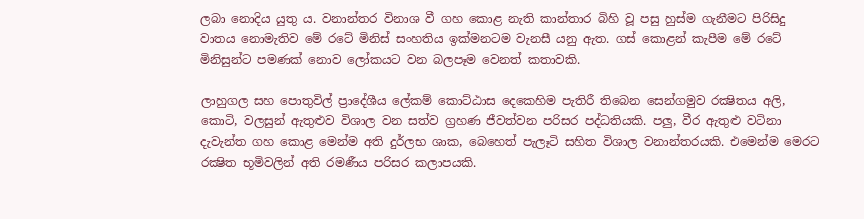ලබා නොදිය යුතු ය. වනාන්තර විනාශ වී ගහ කොළ නැති කාන්තාර බිහි වූ පසු හුස්ම ගැනීමට පිරිසිදු වාතය නොමැතිව මේ රටේ මිනිස් සංහතිය ඉක්මනටම වැනසී යනු ඇත. ගස් කොළන් කැපීම මේ රටේ මිනිසුන්ට පමණක් නොව ලෝකයට වන බලපෑම වෙනත් කතාවකි.

ලාහුගල සහ පොතුවිල් ප්‍රාදේශීය ලේකම් කොට්ඨාස දෙකෙහිම පැතිරී තිබෙන සෙන්ගමුව රක්‍ෂිතය අලි, කොටි, වලසුන් ඇතුළුව විශාල වන සත්ව ග්‍රහණ ජීවත්වන පරිසර පද්ධතියකි. පලු, වීර ඇතුළු වටිනා දැවැන්ත ගහ කොළ මෙන්ම අති දුර්ලභ ශාක, බෙහෙත් පැලෑටි සහිත විශාල වනාන්තරයකි. එමෙන්ම මෙරට රක්‍ෂිත භූමිවලින් අති රමණීය පරිසර කලාපයකි.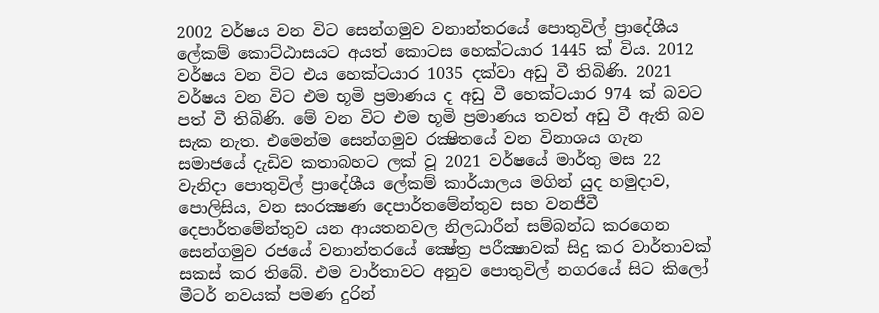2002 වර්ෂය වන විට සෙන්ගමුව වනාන්තරයේ පොතුවිල් ප්‍රාදේශීය ලේකම් කොට්ඨාසයට අයත් කොටස හෙක්ටයාර 1445 ක් විය. 2012 වර්ෂය වන විට එය හෙක්ටයාර 1035 දක්වා අඩු වී තිබිණි. 2021 වර්ෂය වන විට එම භූමි ප්‍රමාණය ද අඩු වී හෙක්ටයාර 974 ක් බවට පත් වී තිබිණි. මේ වන විට එම භූමි ප්‍රමාණය තවත් අඩු වී ඇති බව සැක නැත. එමෙන්ම සෙන්ගමුව රක්‍ෂිතයේ වන විනාශය ගැන සමාජයේ දැඩිව කතාබහට ලක් වූ 2021 වර්ෂයේ මාර්තු මස 22 වැනිදා පොතුවිල් ප්‍රාදේශීය ලේකම් කාර්යාලය මගින් යුද හමුදාව, පොලිසිය, වන සංරක්‍ෂණ දෙපාර්තමේන්තුව සහ වනජීවී දෙපාර්තමේන්තුව යන ආයතනවල නිලධාරීන් සම්බන්ධ කරගෙන සෙන්ගමුව රජයේ වනාන්තරයේ ක්‍ෂේත්‍ර පරීක්‍ෂාවක් සිදු කර වාර්තාවක් සකස් කර තිබේ. එම වාර්තාවට අනුව පොතුවිල් නගරයේ සිට කිලෝ මීටර් නවයක් පමණ දුරින්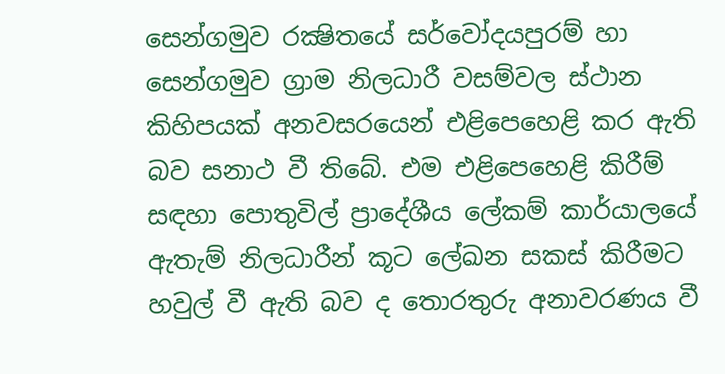සෙන්ගමුව රක්‍ෂිතයේ සර්වෝදයපුරම් හා සෙන්ගමුව ග්‍රාම නිලධාරී වසම්වල ස්ථාන කිහිපයක් අනවසරයෙන් එළිපෙහෙළි කර ඇති බව සනාථ වී තිබේ. එම එළිපෙහෙළි කිරීම් සඳහා පොතුවිල් ප්‍රාදේශීය ලේකම් කාර්යාලයේ ඇතැම් නිලධාරීන් කූට ලේඛන සකස් කිරීමට හවුල් වී ඇති බව ද තොරතුරු අනාවරණය වී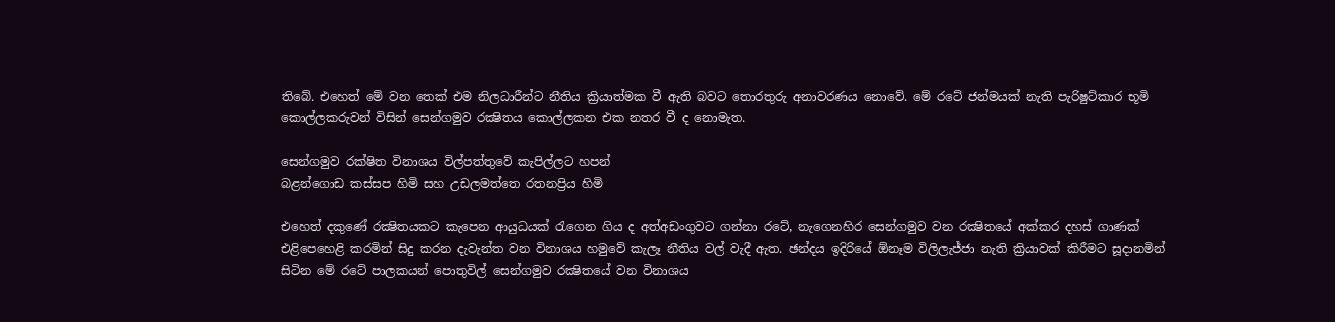තිබේ. එහෙත් මේ වන තෙක් එම නිලධාරීන්ට නීතිය ක්‍රියාත්මක වී ඇති බවට තොරතුරු අනාවරණය නොවේ. මේ රටේ ජන්මයක් නැති පැරිෂුට්කාර භූමි කොල්ලකරුවන් විසින් සෙන්ගමුව රක්‍ෂිතය කොල්ලකන එක නතර වී ද නොමැත.

සෙන්ගමුව රක්ෂිත විනාශය විල්පත්තුවේ කැපිල්ලට හපන්
බළන්ගොඩ කස්සප හිමි සහ උඩලමත්තෙ රතනප්‍රිය හිමි

එහෙත් දකුණේ රක්‍ෂිතයකට කැපෙන ආයුධයක් රැගෙන ගිය ද අත්අඩංගුවට ගන්නා රටේ, නැගෙනහිර සෙන්ගමුව වන රක්‍ෂිතයේ අක්කර දහස් ගාණක් එළිපෙහෙළි කරමින් සිදු කරන දැවැන්ත වන විනාශය හමුවේ කැලෑ නීතිය වල් වැදී ඇත. ඡන්දය ඉදිරියේ ඕනෑම විලිලැජ්ජා නැති ක්‍රියාවක් කිරීමට සූදානමින් සිටින මේ රටේ පාලකයන් පොතුවිල් සෙන්ගමුව රක්‍ෂිතයේ වන විනාශය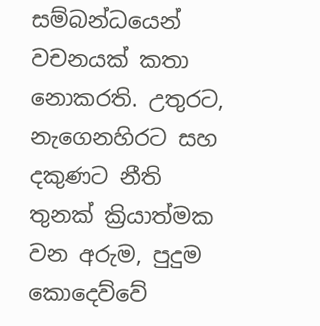සම්බන්ධයෙන් වචනයක් කතා නොකරති. උතුරට, නැගෙනහිරට සහ දකුණට නීති තුනක් ක්‍රියාත්මක වන අරුම, පුදුම කොදෙව්වේ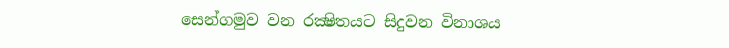සෙන්ගමුව වන රක්‍ෂිතයට සිදුවන විනාශය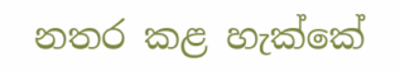නතර කළ හැක්කේ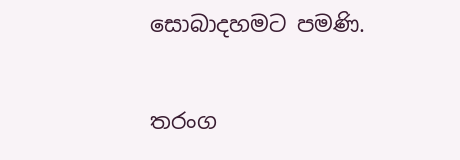සොබාදහමට පමණි.

තරංග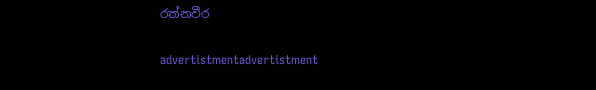රත්නවීර

advertistmentadvertistment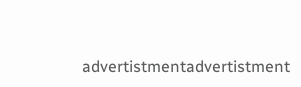advertistmentadvertistment